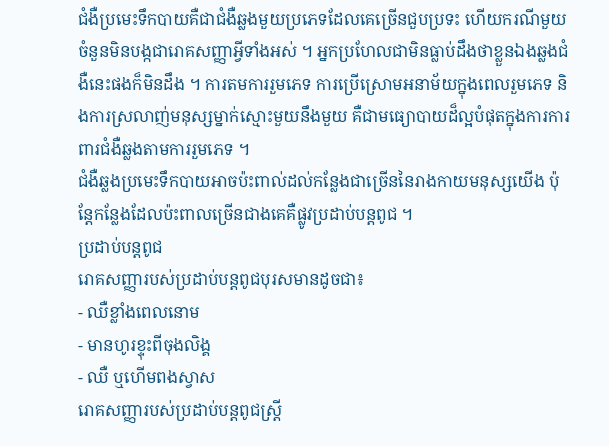ជំងឺប្រមេះទឹកបាយគឺជាជំងឺឆ្លងមួយប្រភេទដែលគេច្រើនជួបប្រទះ ហើយករណីមួយចំនួនមិនបង្កជារោគសញ្ញាអ្វីទាំងអស់ ។ អ្នកប្រហែលជាមិនធ្លាប់ដឹងថាខ្លួនឯងឆ្លងជំងឺនេះផងក៏មិនដឹង ។ ការតមការរួមភេទ ការប្រើស្រោមអនាម័យក្នុងពេលរួមភេទ និងការស្រលាញ់មនុស្សម្នាក់ស្មោះមួយនឹងមួយ គឺជាមធ្យោបាយដ៏ល្អបំផុតក្នុងការការពារជំងឺឆ្លងតាមការរួមភេទ ។
ជំងឺឆ្លងប្រមេះទឹកបាយអាចប៉ះពាល់ដល់កន្លែងជាច្រើននៃរាងកាយមនុស្សយើង ប៉ុន្តែកន្លែងដែលប៉ះពាលច្រើនជាងគេគឺផ្លូវប្រដាប់បន្តពូជ ។
ប្រដាប់បន្តពូជ
រោគសញ្ញារបស់ប្រដាប់បន្តពូជបុរសមានដូចជា៖
- ឈឺខ្លាំងពេលនោម
- មានហូរខ្ទុះពីចុងលិង្គ
- ឈឺ ឬហើមពងស្វាស
រោគសញ្ញារបស់ប្រដាប់បន្តពូជស្ត្រី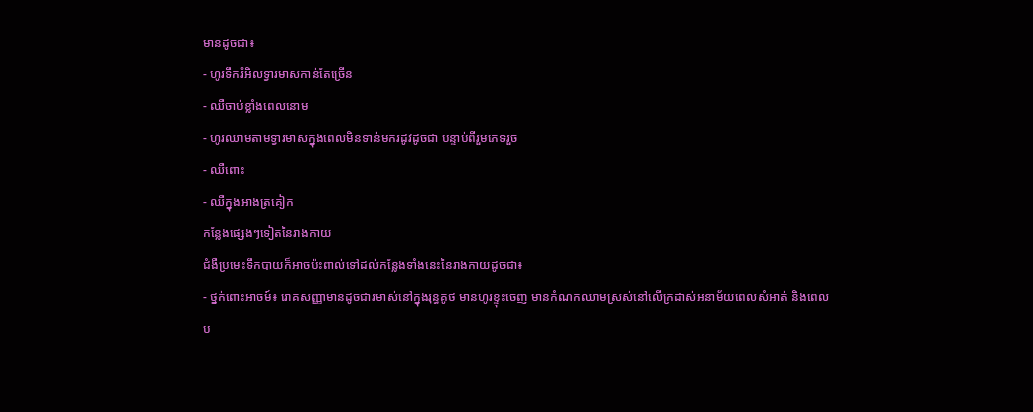មានដូចជា៖
- ហូរទឹករំអិលទ្វារមាសកាន់តែច្រើន
- ឈឺចាប់ខ្លាំងពេលនោម
- ហូរឈាមតាមទ្វារមាសក្នុងពេលមិនទាន់មករដូវដូចជា បន្ទាប់ពីរួមភេទរួច
- ឈឺពោះ
- ឈឺក្នុងអាងត្រគៀក
កន្លែងផ្សេងៗទៀតនៃរាងកាយ
ជំងឺប្រមេះទឹកបាយក៏អាចប៉ះពាល់ទៅដល់កន្លែងទាំងនេះនៃរាងកាយដូចជា៖
- ថ្នក់ពោះអាចម៍៖ រោគសញ្ញាមានដូចជារមាស់នៅក្នុងរុន្ធគូថ មានហូរខ្ទុះចេញ មានកំណកឈាមស្រស់នៅលើក្រដាស់អនាម័យពេលសំអាត់ និងពេលប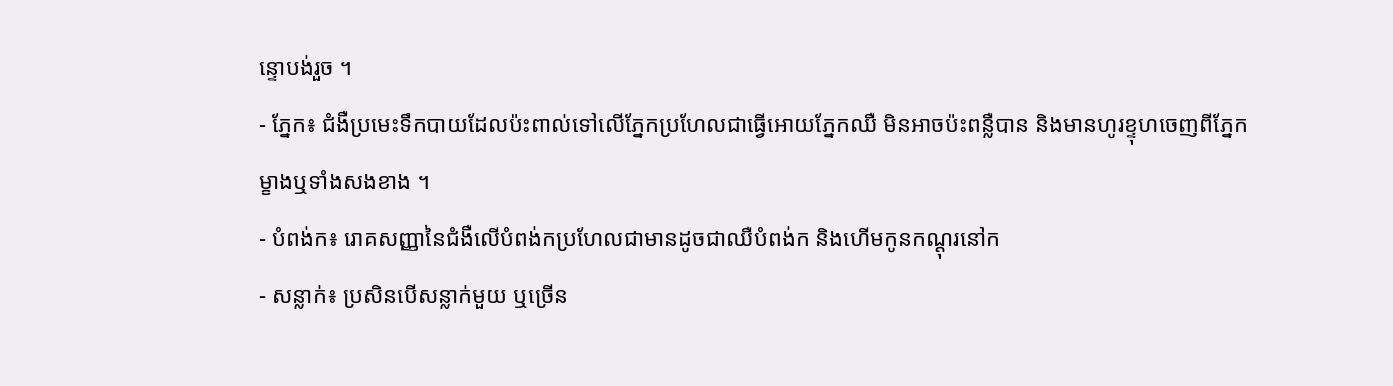ន្ទោបង់រួច ។
- ភ្នែក៖ ជំងឺប្រមេះទឹកបាយដែលប៉ះពាល់ទៅលើភ្នែកប្រហែលជាធ្វើអោយភ្នែកឈឺ មិនអាចប៉ះពន្លឺបាន និងមានហូរខ្ទុហចេញពីភ្នែកម្ខាងឬទាំងសងខាង ។
- បំពង់ក៖ រោគសញ្ញានៃជំងឺលើបំពង់កប្រហែលជាមានដូចជាឈឺបំពង់ក និងហើមកូនកណ្តុរនៅក
- សន្លាក់៖ ប្រសិនបើសន្លាក់មួយ ឬច្រើន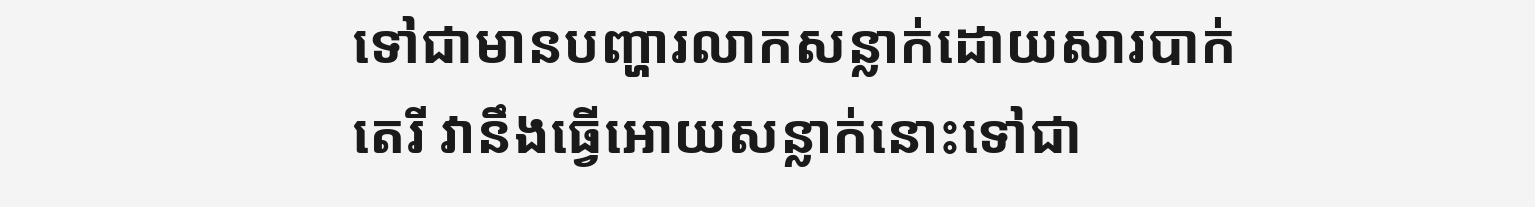ទៅជាមានបញ្ហារលាកសន្លាក់ដោយសារបាក់តេរី វានឹងធ្វើអោយសន្លាក់នោះទៅជា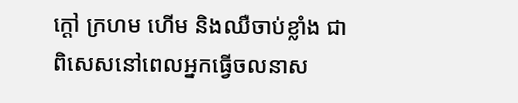ក្តៅ ក្រហម ហើម និងឈឺចាប់ខ្លាំង ជាពិសេសនៅពេលអ្នកធ្វើចលនាស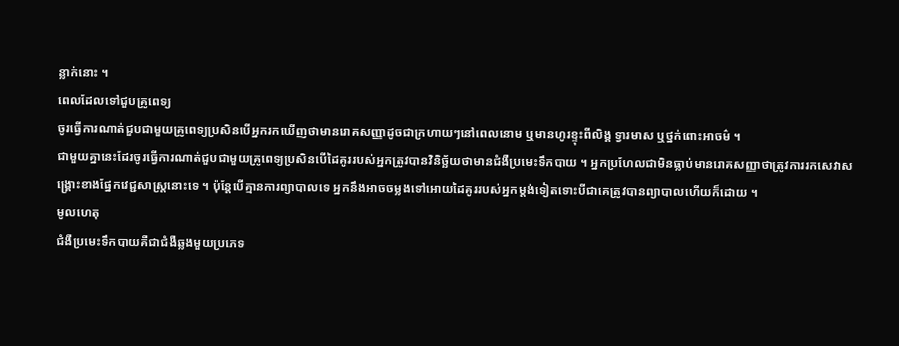ន្លាក់នោះ ។
ពេលដែលទៅជួបគ្រូពេទ្យ
ចូរធ្វើការណាត់ជួបជាមួយគ្រូពេទ្យប្រសិនបើអ្នករកឃើញថាមានរោគសញ្ញាដូចជាក្រហាយៗនៅពេលនោម ឬមានហូរខ្ទុះពីលិង្គ ទ្វារមាស ឬថ្នក់ពោះអាចម៌ ។
ជាមួយគ្នានេះដែរចូរធ្វើការណាត់ជួបជាមួយគ្រូពេទ្យប្រសិនបើដៃគូររបស់អ្នកត្រូវបានវិនិច្ឆ័យថាមានជំងឺប្រមេះទឹកបាយ ។ អ្នកប្រហែលជាមិនធ្លាប់មានរោគសញ្ញាថាត្រូវការរកសេវាសង្គ្រោះខាងផ្នែកវេជ្ជសាស្ត្រនោះទេ ។ ប៉ុន្តែបើគ្មានការព្យាបាលទេ អ្នកនឹងអាចចម្លងទៅអោយដៃគូររបស់អ្នកម្តង់ទៀតទោះបីជាគេត្រូវបានព្យាបាលហើយក៏ដោយ ។
មូលហេតុ
ជំងឺប្រមេះទឹកបាយគឺជាជំងឺឆ្លងមួយប្រភេទ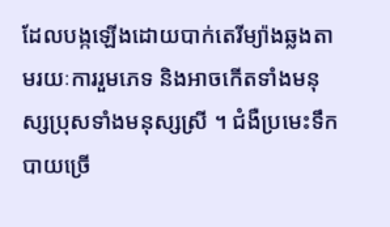ដែលបង្កឡើងដោយបាក់តេរីម្យ៉ាងឆ្លងតាមរយៈការរួមភេទ និងអាចកើតទាំងមនុស្សប្រុសទាំងមនុស្សស្រី ។ ជំងឺប្រមេះទឹកបាយច្រើ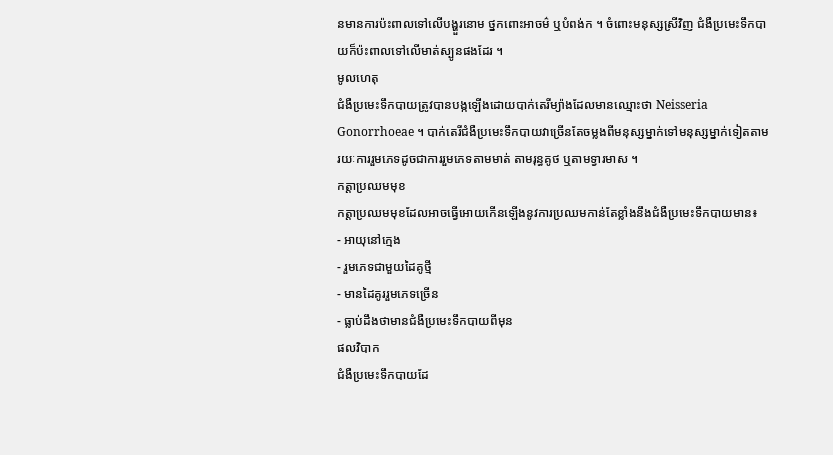នមានការប៉ះពាលទៅលើបង្ហួរនោម ថ្នកពោះអាចម៌ ឬបំពង់ក ។ ចំពោះមនុស្សស្រីវិញ ជំងឺប្រមេះទឹកបាយក៏ប៉ះពាលទៅលើមាត់ស្បូនផងដែរ ។
មូលហេតុ
ជំងឺប្រមេះទឹកបាយត្រូវបានបង្កឡើងដោយបាក់តេរីម្យ៉ាងដែលមានឈ្មោះថា Neisseria Gonorrhoeae ។ បាក់តេរីជំងឺប្រមេះទឹកបាយវាច្រើនតែចម្លងពីមនុស្សម្នាក់ទៅមនុស្សម្នាក់ទៀតតាមរយៈការរួមភេទដូចជាការរួមភេទតាមមាត់ តាមរុន្ធគូថ ឬតាមទ្វារមាស ។
កត្តាប្រឈមមុខ
កត្តាប្រឈមមុខដែលអាចធ្វើអោយកើនឡើងនូវការប្រឈមកាន់តែខ្លាំងនឹងជំងឺប្រមេះទឹកបាយមាន៖
- អាយុនៅក្មេង
- រួមភេទជាមួយដៃគូថ្មី
- មានដៃគូររួមភេទច្រើន
- ធ្លាប់ដឹងថាមានជំងឺប្រមេះទឹកបាយពីមុន
ផលវិបាក
ជំងឺប្រមេះទឹកបាយដែ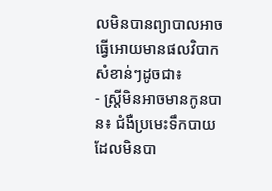លមិនបានព្យាបាលអាចធ្វើអោយមានផលវិបាកសំខាន់ៗដូចជា៖
- ស្ត្រីមិនអាចមានកូនបាន៖ ជំងឺប្រមេះទឹកបាយដែលមិនបា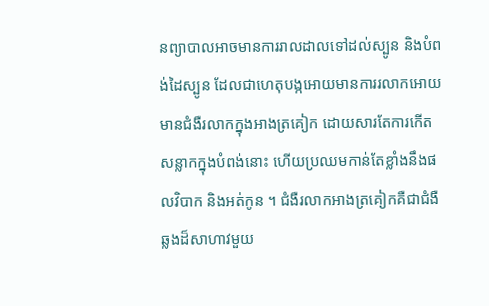នព្យាបាលអាចមានការរាលដាលទៅដល់ស្បូន និងបំពង់ដៃស្បូន ដែលជាហេតុបង្កអោយមានការរលាកអោយមានជំងឺរលាកក្នុងអាងត្រគៀក ដោយសារតែការកើតសន្លាកក្នុងបំពង់នោះ ហើយប្រឈមកាន់តែខ្លាំងនឹងផលវិបាក និងអត់កូន ។ ជំងឺរលាកអាងត្រគៀកគឺជាជំងឺឆ្លងដ៏សាហាវមួយ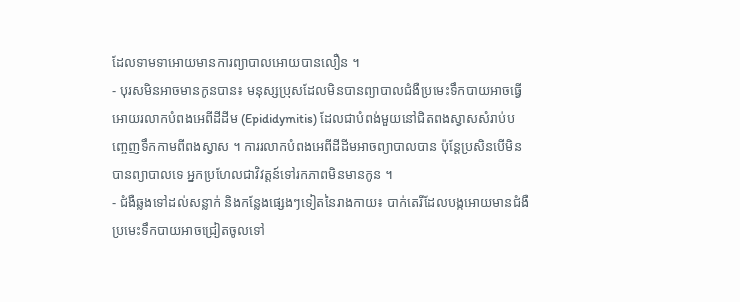ដែលទាមទាអោយមានការព្យាបាលអោយបានលឿន ។
- បុរសមិនអាចមានកូនបាន៖ មនុស្សប្រុសដែលមិនបានព្យាបាលជំងឺប្រមេះទឹកបាយអាចធ្វើអោយរលាកបំពងអេពីដីដីម (Epididymitis) ដែលជាបំពង់មួយនៅជិតពងស្វាសសំរាប់បញ្ចេញទឹកកាមពីពងស្វាស ។ ការរលាកបំពងអេពីដីដីមអាចព្យាបាលបាន ប៉ុន្តែប្រសិនបើមិនបានព្យាបាលទេ អ្នកប្រហែលជាវិវត្តន៍ទៅរកភាពមិនមានកូន ។
- ជំងឺឆ្លងទៅដល់សន្លាក់ និងកន្លែងផ្សេងៗទៀតនៃរាងកាយ៖ បាក់តេរីដែលបង្កអោយមានជំងឺប្រមេះទឹកបាយអាចជ្រៀតចូលទៅ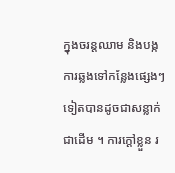ក្នុងចរន្តឈាម និងបង្កការឆ្លងទៅកន្លែងផ្សេងៗទៀតបានដូចជាសន្លាក់ជាដើម ។ ការក្តៅខ្លួន រ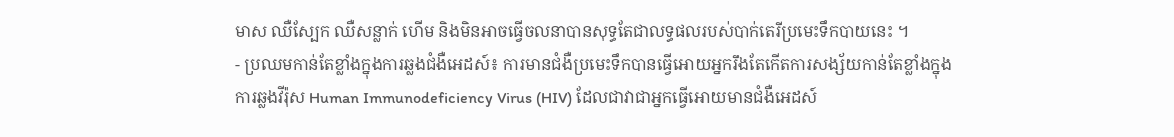មាស ឈឺស្បែក ឈឺសន្លាក់ ហើម និងមិនអាចធ្វើចលនាបានសុទ្ធតែជាលទ្ធផលរបស់បាក់តេរីប្រមេះទឹកបាយនេះ ។
- ប្រឈមកាន់តែខ្លាំងក្នុងការឆ្លងជំងឺអេដស៍៖ ការមានជំងឺប្រមេះទឹកបានធ្វើអោយអ្នករឹងតែកើតការសង្ស័យកាន់តែខ្លាំងក្នុងការឆ្លងវីរ៉ុស Human Immunodeficiency Virus (HIV) ដែលជាវាជាអ្នកធ្វើអោយមានជំងឺអេដស៍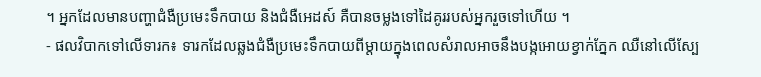។ អ្នកដែលមានបញ្ហាជំងឺប្រមេះទឹកបាយ និងជំងឺអេដស៍ គឺបានចម្លងទៅដៃគូររបស់អ្នករួចទៅហើយ ។
- ផលវិបាកទៅលើទារក៖ ទារកដែលឆ្លងជំងឺប្រមេះទឹកបាយពីម្តាយក្នុងពេលសំរាលអាចនឹងបង្កអោយខ្វាក់ភ្នែក ឈឺនៅលើស្បែ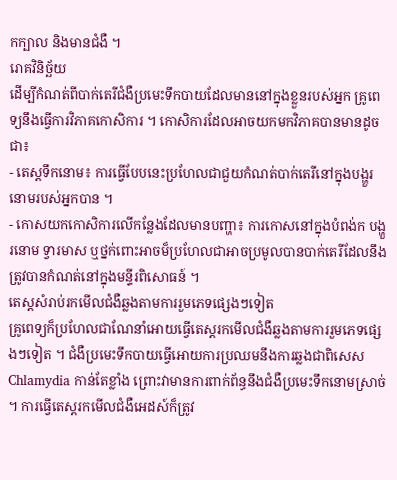កក្បាល និងមានជំងឺ ។
រោគវិនិច្ឆ័យ
ដើម្បីកំណត់ពីបាក់តេរីជំងឺប្រមេះទឹកបាយដែលមាននៅក្នុងខ្លួនរបស់អ្នក គ្រូពេទ្យនឹងធ្វើការវិភាគកោសិការ ។ កោសិការដែលអាចយកមកវិភាគបានមានដូចជា៖
- តេស្តទឹកនោម៖ ការធ្វើបែបនេះប្រហែលជាជួយកំណត់បាក់តេរីនៅក្នុងបង្ហួរនោមរបស់អ្នកបាន ។
- កោសយកកោសិការលើកន្លែងដែលមានបញ្ហា៖ ការកោសនៅក្នុងបំពង់ក បង្ហួរនោម ទ្វារមាស ឬថ្នក់ពោះអាចម៏ប្រហែលជាអាចប្រមូលបានបាក់តេរីដែលនឹងត្រូវបានកំណត់នៅក្នុងមន្ទីរពិសោធន៍ ។
តេស្តសំរាប់រកមើលជំងឺឆ្លងតាមការរួមភេទផ្សេងៗទៀត
គ្រូពេទ្យក៏ប្រហែលជាណែនាំអោយធ្វើតេស្តរកមើលជំងឺឆ្លងតាមការរួមភេទផ្សេងៗទៀត ។ ជំងឺប្រមេះទឹកបាយធ្វើអោយការប្រឈមនឹងការឆ្លងជាពិសេស Chlamydia កាន់តែខ្លាំង ព្រោះវាមានការពាក់ព័ន្ធនឹងជំងឺប្រមេះទឹកនោមស្រាច់ ។ ការធ្វើតេស្តរកមើលជំងឺអេដស៍ក៏ត្រូវ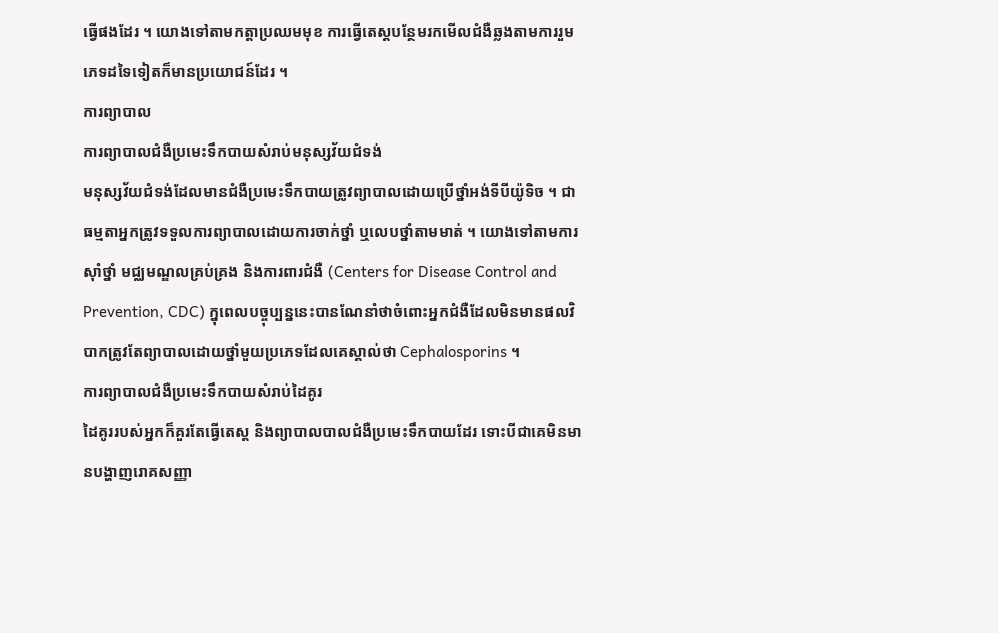ធ្វើផងដែរ ។ យោងទៅតាមកត្តាប្រឈមមុខ ការធ្វើតេស្តបន្ថែមរកមើលជំងឺឆ្លងតាមការរួមភេទដទៃទៀតក៏មានប្រយោជន៍ដែរ ។
ការព្យាបាល
ការព្យាបាលជំងឺប្រមេះទឹកបាយសំរាប់មនុស្សវ័យជំទង់
មនុស្សវ័យជំទង់ដែលមានជំងឺប្រមេះទឹកបាយត្រូវព្យាបាលដោយប្រើថ្នាំអង់ទីបីយ៉ូទិច ។ ជាធម្មតាអ្នកត្រូវទទួលការព្យាបាលដោយការចាក់ថ្នាំ ឬលេបថ្នាំតាមមាត់ ។ យោងទៅតាមការស៊ាំថ្នាំ មជ្ឈមណ្ឌលគ្រប់គ្រង និងការពារជំងឺ (Centers for Disease Control and Prevention, CDC) ក្នុពេលបច្ចុប្បន្ននេះបានណែនាំថាចំពោះអ្នកជំងឺដែលមិនមានផលវិបាកត្រូវតែព្យាបាលដោយថ្នាំមួយប្រភេទដែលគេស្គាល់ថា Cephalosporins ។
ការព្យាបាលជំងឺប្រមេះទឹកបាយសំរាប់ដៃគូរ
ដៃគូររបស់អ្នកក៏គួរតែធ្វើតេស្ត និងព្យាបាលបាលជំងឺប្រមេះទឹកបាយដែរ ទោះបីជាគេមិនមានបង្ហាញរោគសញ្ញា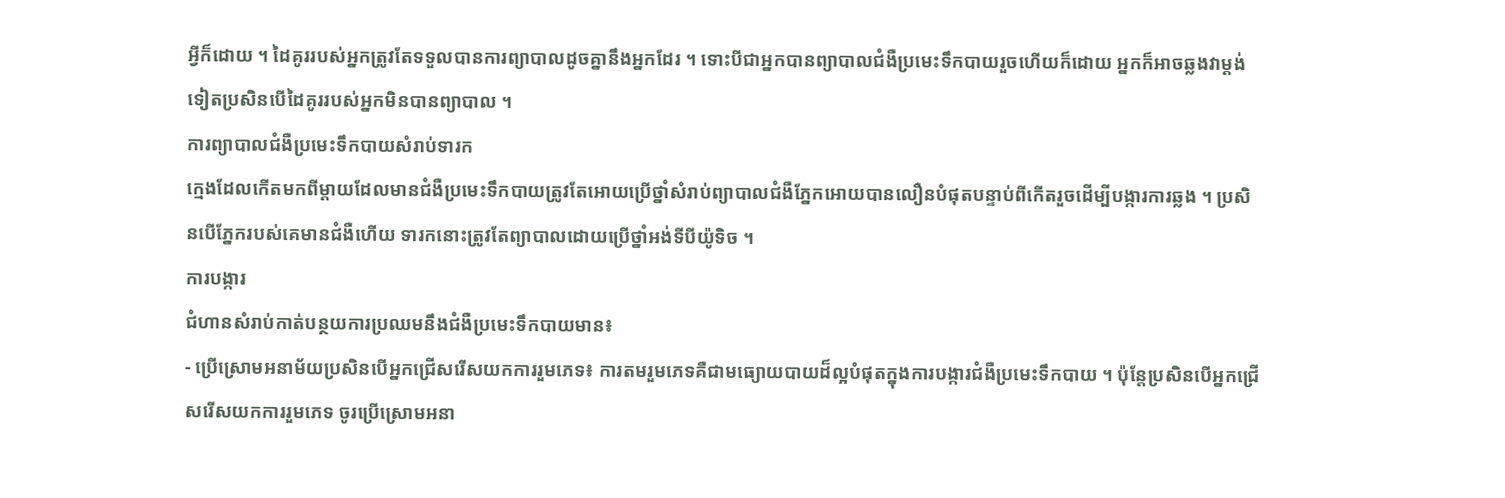អ្វីក៏ដោយ ។ ដៃគូររបស់អ្នកត្រូវតែទទួលបានការព្យាបាលដូចគ្នានឹងអ្នកដែរ ។ ទោះបីជាអ្នកបានព្យាបាលជំងឺប្រមេះទឹកបាយរួចហើយក៏ដោយ អ្នកក៏អាចឆ្លងវាម្តង់ទៀតប្រសិនបើដៃគូររបស់អ្នកមិនបានព្យាបាល ។
ការព្យាបាលជំងឺប្រមេះទឹកបាយសំរាប់ទារក
ក្មេងដែលកើតមកពីម្តាយដែលមានជំងឺប្រមេះទឹកបាយត្រូវតែអោយប្រើថ្នាំសំរាប់ព្យាបាលជំងឺភ្នែកអោយបានលឿនបំផុតបន្ទាប់ពីកើតរួចដើម្បីបង្ការការឆ្លង ។ ប្រសិនបើភ្នែករបស់គេមានជំងឺហើយ ទារកនោះត្រូវតែព្យាបាលដោយប្រើថ្នាំអង់ទីបីយ៉ូទិច ។
ការបង្ការ
ជំហានសំរាប់កាត់បន្ថយការប្រឈមនឹងជំងឺប្រមេះទឹកបាយមាន៖
- ប្រើស្រោមអនាម័យប្រសិនបើអ្នកជ្រើសរើសយកការរួមភេទ៖ ការតមរួមភេទគឺជាមធ្យោយបាយដ៏ល្អបំផុតក្នុងការបង្ការជំងឺប្រមេះទឹកបាយ ។ ប៉ុន្តែប្រសិនបើអ្នកជ្រើសរើសយកការរួមភេទ ចូរប្រើស្រោមអនា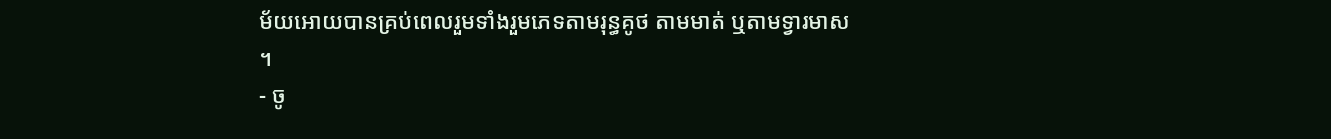ម័យអោយបានគ្រប់ពេលរួមទាំងរួមភេទតាមរុន្ធគូថ តាមមាត់ ឬតាមទ្វារមាស ។
- ចូ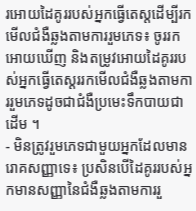រអោយដៃគូររបស់អ្នកធ្វើតេស្តដើម្បីរកមើលជំងឺឆ្លងតាមការរួមភេទ៖ ចូររកអោយឃើញ និងតម្រូវអោយដៃគូររបស់អ្នកធ្វើតេស្តររកមើលជំងឺឆ្លងតាមការរួមភេទដូចជាជំងឺប្រមេះទឹកបាយជាដើម ។
- មិនត្រូវរួមភេទជាមួយអ្នកដែលមានរោគសញ្ញាទេ៖ ប្រសិនបើដៃគូររបស់អ្នកមានសញ្ញានៃជំងឺឆ្លងតាមការរួ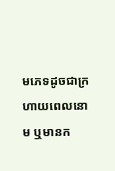មភេទដូចជាក្រហាយពេលនោម ឬមានក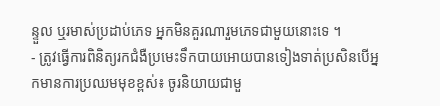ន្ទួល ឬរមាស់ប្រដាប់ភេទ អ្នកមិនគួរណារួមភេទជាមួយនោះទេ ។
- ត្រូវធ្វើការពិនិត្យរកជំងឺប្រមេះទឹកបាយអោយបានទៀងទាត់ប្រសិនបើអ្នកមានការប្រឈមមុខខ្ពស់៖ ចូរនិយាយជាមួ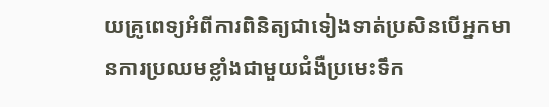យគ្រូពេទ្យអំពីការពិនិត្យជាទៀងទាត់ប្រសិនបើអ្នកមានការប្រឈមខ្លាំងជាមួយជំងឺប្រមេះទឹក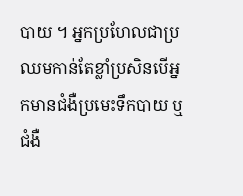បាយ ។ អ្នកប្រហែលជាប្រឈមកាន់តែខ្លាំប្រសិនបើអ្នកមានជំងឺប្រមេះទឹកបាយ ឬជំងឺ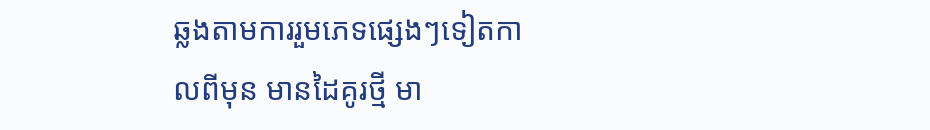ឆ្លងតាមការរួមភេទផ្សេងៗទៀតកាលពីមុន មានដៃគូរថ្មី មា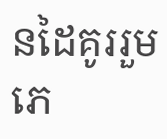នដៃគូររួមភេ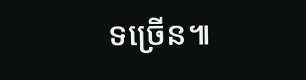ទច្រើន៕